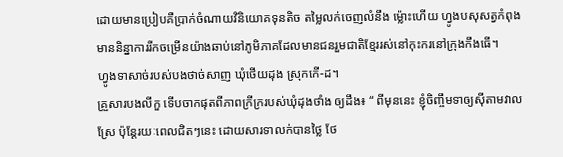ដោយមានប្រៀបគឺប្រាក់ចំណាយវិនិយោគទុនតិច តម្លៃលក់ចេញលំនឹង ម្ល៉ោះហើយ ហ្វូងបសុសត្វកំពុងមាននិន្នាការរីកចម្រើនយ៉ាងឆាប់នៅភូមិភាគដែលមានជនរួមជាតិខ្មែររស់នៅកុះករនៅក្រុងកឹងធើ។
ហ្វូងទាសាច់របស់បងថាច់សាញ ឃុំថើយដុង ស្រុកកើ-ដ។
គ្រួសារបងលីកួ ទើបចាកផុតពីភាពក្រីក្ររបស់ឃុំដុងថាំង ឲ្យដឹង៖ “ ពីមុននេះ ខ្ញុំចិញ្ចឹមទាឲ្យស៊ីតាមវាលស្រែ ប៉ុន្តែរយៈពេលជិតៗនេះ ដោយសារទាលក់បានថ្លៃ ថែ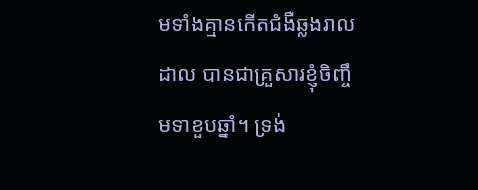មទាំងគ្មានកើតជំងឺឆ្លងរាលដាល បានជាគ្រួសារខ្ញុំចិញ្ចឹមទាខួបឆ្នាំ។ ទ្រង់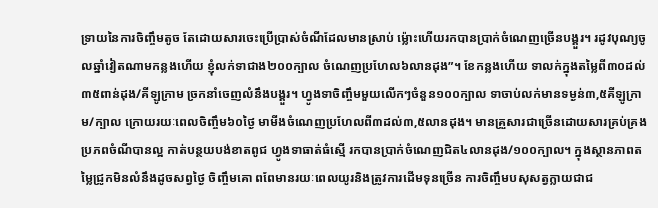ទ្រាយនៃការចិញ្ចឹមតូច តែដោយសារចេះប្រើប្រាស់ចំណីដែលមានស្រាប់ ម្ល៉ោះហើយរកបានប្រាក់ចំណេញច្រើនបង្គួរ។ រដូវបុណ្យចូលឆ្នាំវៀតណាមកន្លងហើយ ខ្ញុំលក់ទាជាង២០០ក្បាល ចំណេញប្រហែល៦លានដុង”។ ខែកន្លងហើយ ទាលក់ក្នុងតម្លៃពី៣០ដល់៣៥ពាន់ដុង/គីឡូក្រាម ច្រកនាំចេញលំនឹងបង្គួរ។ ហ្វូងទាចិញ្ចឹមមួយលើកៗចំនួន១០០ក្បាល ទាចាប់លក់មានទម្ងន់៣,៥គីឡូក្រាម/ក្បាល ក្រោយរយៈពេលចិញ្ចឹម៦០ថ្ងៃ មាមីងចំណេញប្រហែលពី៣ដល់៣,៥លានដុង។ មានគ្រួសារជាច្រើនដោយសារគ្រប់គ្រង ប្រភពចំណីបានល្អ កាត់បន្ថយបង់ខាតពូជ ហ្វូងទាធាត់ធំស្មើ រកបានប្រាក់ចំណេញជិត៤លានដុង/១០០ក្បាល។ ក្នុងស្ថានភាពតម្លៃជ្រូកមិនលំនឹងដូចសព្វថ្ងៃ ចិញ្ចឹមគោ ពពែមានរយៈពេលយូរនិងត្រូវការដើមទុនច្រើន ការចិញ្ចឹមបសុសត្វក្លាយជាជ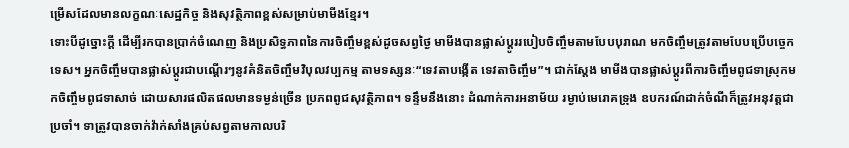ម្រើសដែលមានលក្ខណៈសេដ្ឋកិច្ច និងសុវត្ថិភាពខ្ពស់សម្រាប់មាមីងខ្មែរ។
ទោះបីដូច្នោះក្តី ដើម្បីរកបានប្រាក់ចំណេញ និងប្រសិទ្ធភាពនៃការចិញ្ចឹមខ្ពស់ដូចសព្វថ្ងៃ មាមីងបានផ្លាស់ប្តូររបៀបចិញ្ចឹមតាមបែបបុរាណ មកចិញ្ចឹមត្រូវតាមបែបប្រើបច្ចេកទេស។ អ្នកចិញ្ចឹមបានផ្លាស់ប្តូរជាបណ្តើរៗនូវគំនិតចិញ្ចឹមវិបុលវប្បកម្ម តាមទស្សនៈ“ទេវតាបង្កើត ទេវតាចិញ្ចឹម”។ ជាក់ស្តែង មាមីងបានផ្លាស់ប្តូរពីការចិញ្ចឹមពូជទាស្រុកមកចិញ្ចឹមពូជទាសាច់ ដោយសារផលិតផលមានទម្ងន់ច្រើន ប្រភពពូជសុវត្ថិភាព។ ទន្ទឹមនឹងនោះ ដំណាក់ការអនាម័យ រម្ងាប់មេរោគទ្រុង ឧបករណ៍ដាក់ចំណីក៏ត្រូវអនុវត្តជាប្រចាំ។ ទាត្រូវបានចាក់វ៉ាក់សាំងគ្រប់សព្វតាមកាលបរិ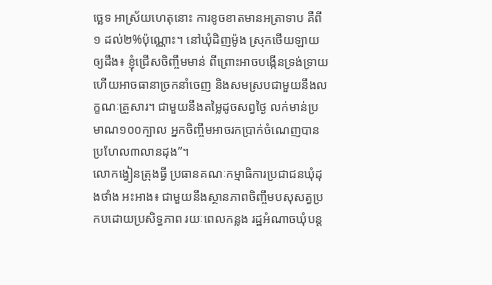ច្ឆេទ អាស្រ័យហេតុនោះ ការខូចខាតមានអត្រាទាប គឺពី១ ដល់២%ប៉ុណ្ណោះ។ នៅឃុំដិញម៉ូង ស្រុកថើយឡាយ ឲ្យដឹង៖ ខ្ញុំជ្រើសចិញ្ចឹមមាន់ ពីព្រោះអាចបង្កើនទ្រង់ទ្រាយ ហើយអាចធានាច្រកនាំចេញ និងសមស្របជាមួយនឹងលក្ខណៈគ្រួសារ។ ជាមួយនឹងតម្លៃដូចសព្វថ្ងៃ លក់មាន់ប្រមាណ១០០ក្បាល អ្នកចិញ្ចឹមអាចរកប្រាក់ចំណេញបានប្រហែល៣លានដុង”។
លោកង្វៀនត្រុងធ្វី ប្រធានគណៈកម្មាធិការប្រជាជនឃុំដុងថាំង អះអាង៖ ជាមួយនឹងស្ថានភាពចិញ្ចឹមបសុសត្វប្រកបដោយប្រសិទ្ធភាព រយៈពេលកន្លង រដ្ឋអំណាចឃុំបន្ត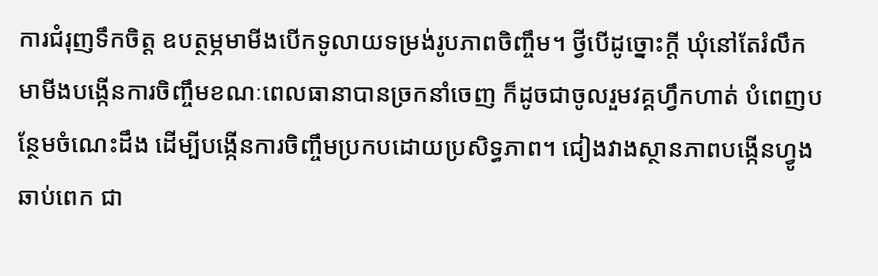ការជំរុញទឹកចិត្ត ឧបត្ថម្ភមាមីងបើកទូលាយទម្រង់រូបភាពចិញ្ចឹម។ ថ្វីបើដូច្នោះក្តី ឃុំនៅតែរំលឹកមាមីងបង្កើនការចិញ្ចឹមខណៈពេលធានាបានច្រកនាំចេញ ក៏ដូចជាចូលរួមវគ្គហ្វឹកហាត់ បំពេញបន្ថែមចំណេះដឹង ដើម្បីបង្កើនការចិញ្ចឹមប្រកបដោយប្រសិទ្ធភាព។ ជៀងវាងស្ថានភាពបង្កើនហ្វូងឆាប់ពេក ជា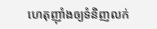ហេតុញុាំងឲ្យទំនិញលក់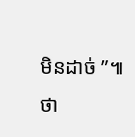មិនដាច់ ”៕
ថា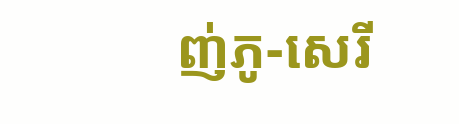ញ់ភូ-សេរី